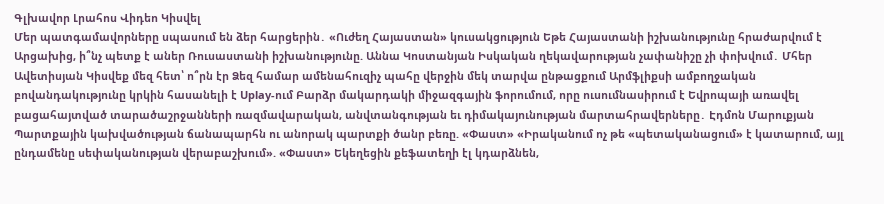Գլխավոր Լրահոս Վիդեո Կիսվել
Մեր պատգամավորները սպասում են ձեր հարցերին․ «Ուժեղ Հայաստան» կուսակցություն Եթե Հայաստանի իշխանությունը հրաժարվում է Արցախից, ի՞նչ պետք է աներ Ռուսաստանի իշխանությունը. Աննա Կոստանյան Իսկական ղեկավարության չափանիշը չի փոխվում․ Մհեր Ավետիսյան Կիսվեք մեզ հետ՝ ո՞րն էր Ձեզ համար ամենահուզիչ պահը վերջին մեկ տարվա ընթացքում Արմֆլիքսի ամբողջական բովանդակությունը կրկին հասանելի է Uplay-ում Բարձր մակարդակի միջազգային ֆորումում, որը ուսումնասիրում է Եվրոպայի առավել բացահայտված տարածաշրջանների ռազմավարական, անվտանգության եւ դիմակայունության մարտահրավերները․ Էդմոն Մարուքյան Պարտքային կախվածության ճանապարհն ու անորակ պարտքի ծանր բեռը. «Փաստ» «Իրականում ոչ թե «պետականացում» է կատարում, այլ ընդամենը սեփականության վերաբաշխում». «Փաստ» Եկեղեցին քեֆատեղի էլ կդարձնեն,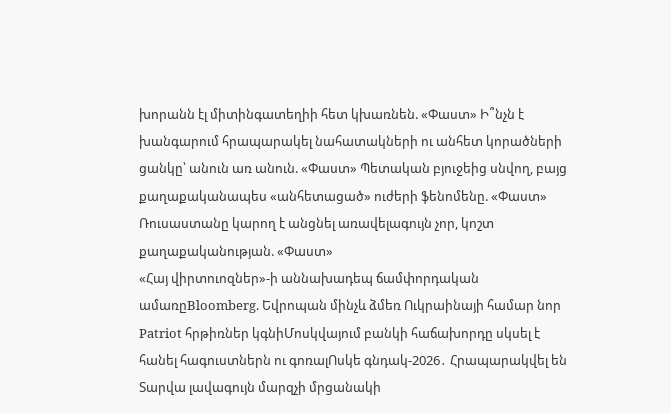խորանն էլ միտինգատեղիի հետ կխառնեն. «Փաստ» Ի՞նչն է խանգարում հրապարակել նահատակների ու անհետ կորածների ցանկը՝ անուն առ անուն. «Փաստ» Պետական բյուջեից սնվող, բայց քաղաքականապես «անհետացած» ուժերի ֆենոմենը. «Փաստ» Ռուսաստանը կարող է անցնել առավելագույն չոր, կոշտ քաղաքականության. «Փաստ»
«Հայ վիրտուոզներ»-ի աննախադեպ ճամփորդական ամառըBloomberg. Եվրոպան մինչև ձմեռ Ուկրաինայի համար նոր Patriot հրթիռներ կգնիՄոսկվայում բանկի հաճախորդը սկսել է հանել հագուստներն ու գոռալՈսկե գնդակ-2026․ Հրապարակվել են Տարվա լավագույն մարզչի մրցանակի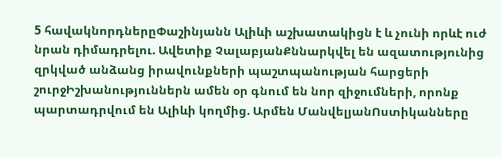5 հավակնորդներըՓաշինյանն Ալիևի աշխատակիցն է և չունի որևէ ուժ նրան դիմադրելու. Ավետիք ՉալաբյանՔննարկվել են ազատությունից զրկված անձանց իրավունքների պաշտպանության հարցերի շուրջԻշխանություններն ամեն օր գնում են նոր զիջումների, որոնք պարտադրվում են Ալիևի կողմից. Արմեն ՄանվելյանՈստիկանները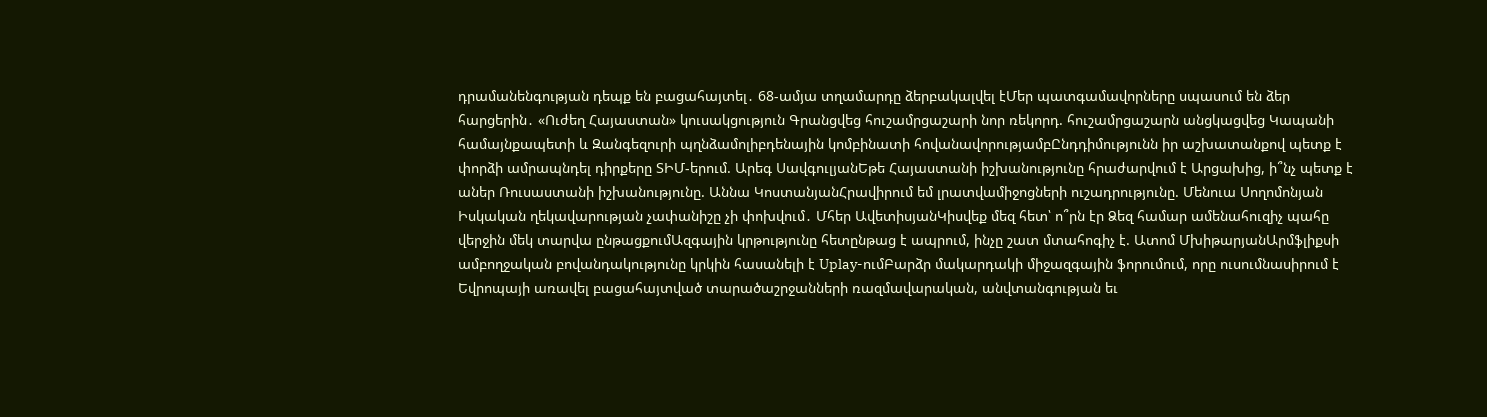դրամանենգության դեպք են բացահայտել․ 68-ամյա տղամարդը ձերբակալվել էՄեր պատգամավորները սպասում են ձեր հարցերին․ «Ուժեղ Հայաստան» կուսակցություն Գրանցվեց հուշամրցաշարի նոր ռեկորդ. հուշամրցաշարն անցկացվեց Կապանի համայնքապետի և Զանգեզուրի պղնձամոլիբդենային կոմբինատի հովանավորությամբԸնդդիմությունն իր աշխատանքով պետք է փորձի ամրապնդել դիրքերը ՏԻՄ-երում. Արեգ ՍավգուլյանԵթե Հայաստանի իշխանությունը հրաժարվում է Արցախից, ի՞նչ պետք է աներ Ռուսաստանի իշխանությունը. Աննա ԿոստանյանՀրավիրում եմ լրատվամիջոցների ուշադրությունը. Մենուա Սողոմոնյան Իսկական ղեկավարության չափանիշը չի փոխվում․ Մհեր ԱվետիսյանԿիսվեք մեզ հետ՝ ո՞րն էր Ձեզ համար ամենահուզիչ պահը վերջին մեկ տարվա ընթացքումԱզգային կրթությունը հետընթաց է ապրում, ինչը շատ մտահոգիչ է. Ատոմ ՄխիթարյանԱրմֆլիքսի ամբողջական բովանդակությունը կրկին հասանելի է Uplay-ումԲարձր մակարդակի միջազգային ֆորումում, որը ուսումնասիրում է Եվրոպայի առավել բացահայտված տարածաշրջանների ռազմավարական, անվտանգության եւ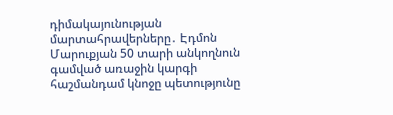դիմակայունության մարտահրավերները․ Էդմոն Մարուքյան 50 տարի անկողնուն գամված առաջին կարգի հաշմանդամ կնոջը պետությունը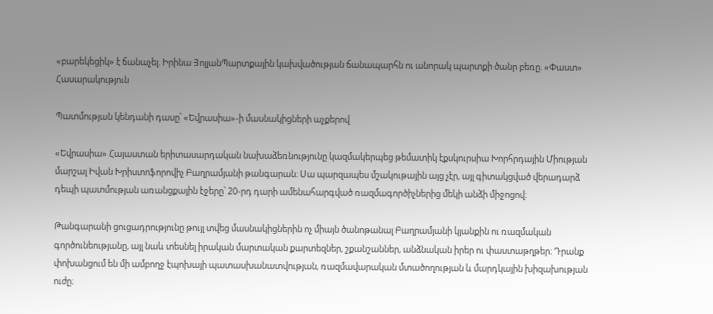«բարեկեցիկ» է ճանաչել. Իրինա ՅոլյանՊարտքային կախվածության ճանապարհն ու անորակ պարտքի ծանր բեռը. «Փաստ»
Հասարակություն

Պատմության կենդանի դասը՝ «Եվրասիա»-ի մասնակիցների աչքերով

«Եվրասիա» Հայաստան երիտասարդական նախաձեռնությունը կազմակերպեց թեմատիկ էքսկուրսիա Խորհրդային Միության մարշալ Իվան Խրիստոֆորովիչ Բաղրամյանի թանգարան։ Սա պարզապես մշակութային այց չէր, այլ գիտակցված վերադարձ դեպի պատմության առանցքային էջերը՝ 20-րդ դարի ամենահարգված ռազմագործիչներից մեկի անձի միջոցով։

Թանգարանի ցուցադրությունը թույլ տվեց մասնակիցներին ոչ միայն ծանոթանալ Բաղրամյանի կյանքին ու ռազմական գործունեությանը, այլ նաև տեսնել իրական մարտական քարտեզներ, շքանշաններ, անձնական իրեր ու փաստաթղթեր։ Դրանք փոխանցում են մի ամբողջ էպոխայի պատասխանատվության, ռազմավարական մտածողության և մարդկային խիզախության ուժը։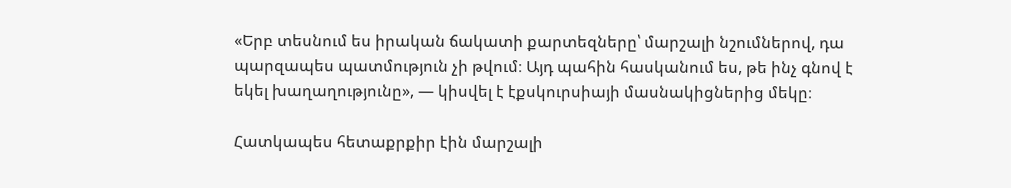«Երբ տեսնում ես իրական ճակատի քարտեզները՝ մարշալի նշումներով, դա պարզապես պատմություն չի թվում։ Այդ պահին հասկանում ես, թե ինչ գնով է եկել խաղաղությունը», — կիսվել է էքսկուրսիայի մասնակիցներից մեկը։

Հատկապես հետաքրքիր էին մարշալի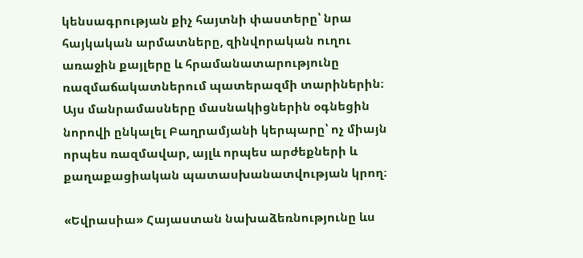կենսագրության քիչ հայտնի փաստերը՝ նրա հայկական արմատները, զինվորական ուղու առաջին քայլերը և հրամանատարությունը ռազմաճակատներում պատերազմի տարիներին։ Այս մանրամասները մասնակիցներին օգնեցին նորովի ընկալել Բաղրամյանի կերպարը՝ ոչ միայն որպես ռազմավար, այլև որպես արժեքների և քաղաքացիական պատասխանատվության կրող։

«Եվրասիա» Հայաստան նախաձեռնությունը ևս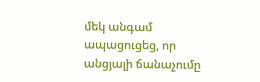մեկ անգամ ապացուցեց, որ անցյալի ճանաչումը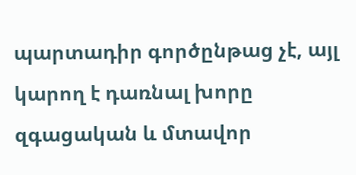պարտադիր գործընթաց չէ, այլ կարող է դառնալ խորը զգացական և մտավոր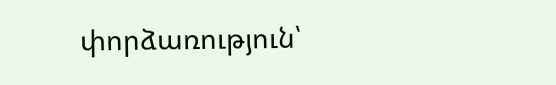փորձառություն՝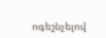ոգեշնչելով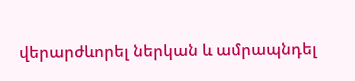վերարժևորել ներկան և ամրապնդել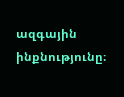ազգային ինքնությունը։